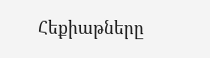Հեքիաթները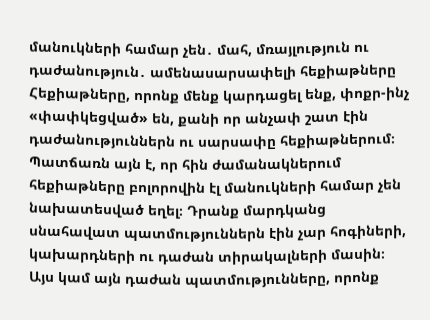մանուկների համար չեն․ մահ, մռայլություն ու դաժանություն․ ամենասարսափելի հեքիաթները
Հեքիաթները, որոնք մենք կարդացել ենք, փոքր-ինչ «փափկեցված» են, քանի որ անչափ շատ էին դաժանություններն ու սարսափը հեքիաթներում։ Պատճառն այն է, որ հին ժամանակներում հեքիաթները բոլորովին էլ մանուկների համար չեն նախատեսված եղել։ Դրանք մարդկանց սնահավատ պատմություններն էին չար հոգիների, կախարդների ու դաժան տիրակալների մասին։
Այս կամ այն դաժան պատմությունները, որոնք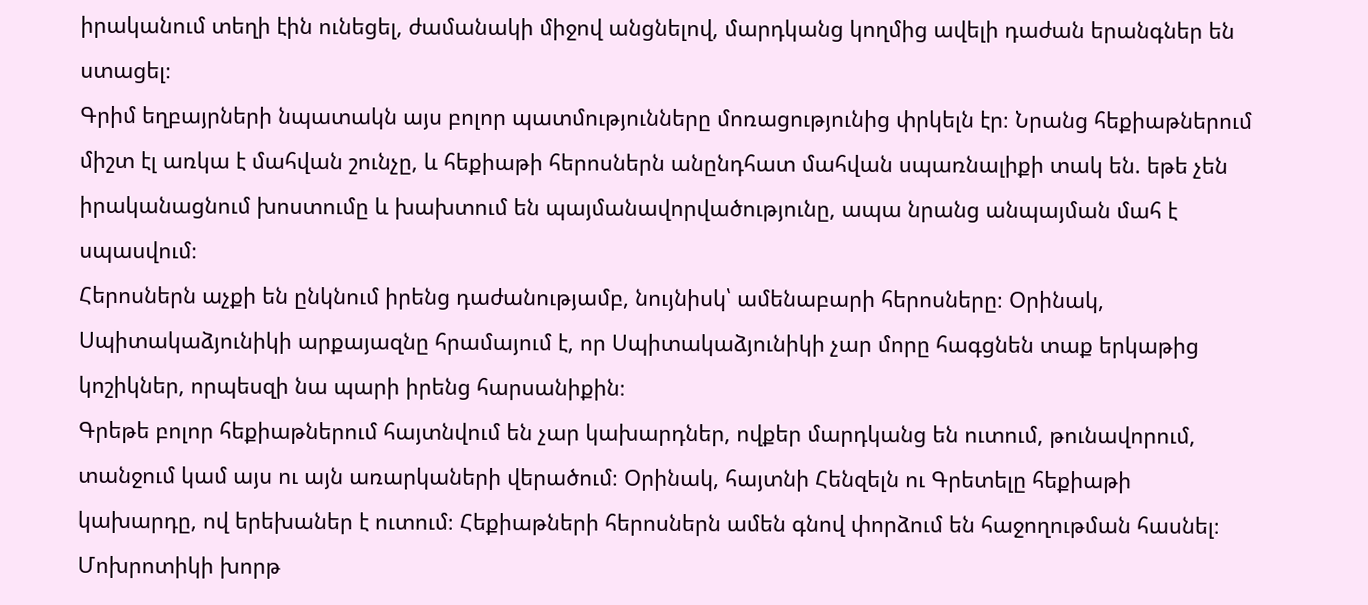իրականում տեղի էին ունեցել, ժամանակի միջով անցնելով, մարդկանց կողմից ավելի դաժան երանգներ են ստացել։
Գրիմ եղբայրների նպատակն այս բոլոր պատմությունները մոռացությունից փրկելն էր։ Նրանց հեքիաթներում միշտ էլ առկա է մահվան շունչը, և հեքիաթի հերոսներն անընդհատ մահվան սպառնալիքի տակ են. եթե չեն իրականացնում խոստումը և խախտում են պայմանավորվածությունը, ապա նրանց անպայման մահ է սպասվում։
Հերոսներն աչքի են ընկնում իրենց դաժանությամբ, նույնիսկ՝ ամենաբարի հերոսները։ Օրինակ, Սպիտակաձյունիկի արքայազնը հրամայում է, որ Սպիտակաձյունիկի չար մորը հագցնեն տաք երկաթից կոշիկներ, որպեսզի նա պարի իրենց հարսանիքին։
Գրեթե բոլոր հեքիաթներում հայտնվում են չար կախարդներ, ովքեր մարդկանց են ուտում, թունավորում, տանջում կամ այս ու այն առարկաների վերածում։ Օրինակ, հայտնի Հենզելն ու Գրետելը հեքիաթի կախարդը, ով երեխաներ է ուտում։ Հեքիաթների հերոսներն ամեն գնով փորձում են հաջողութման հասնել։ Մոխրոտիկի խորթ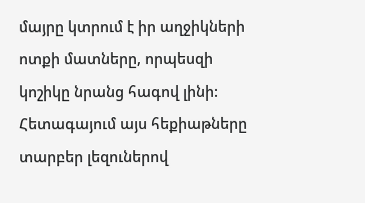մայրը կտրում է իր աղջիկների ոտքի մատները, որպեսզի կոշիկը նրանց հագով լինի:
Հետագայում այս հեքիաթները տարբեր լեզուներով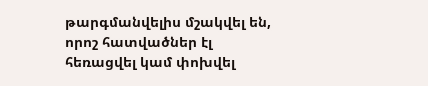թարգմանվելիս մշակվել են, որոշ հատվածներ էլ հեռացվել կամ փոխվել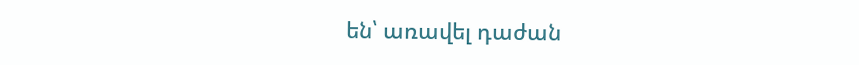են՝ առավել դաժան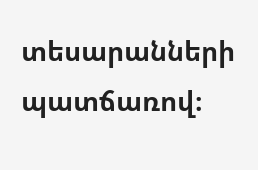տեսարանների պատճառով։